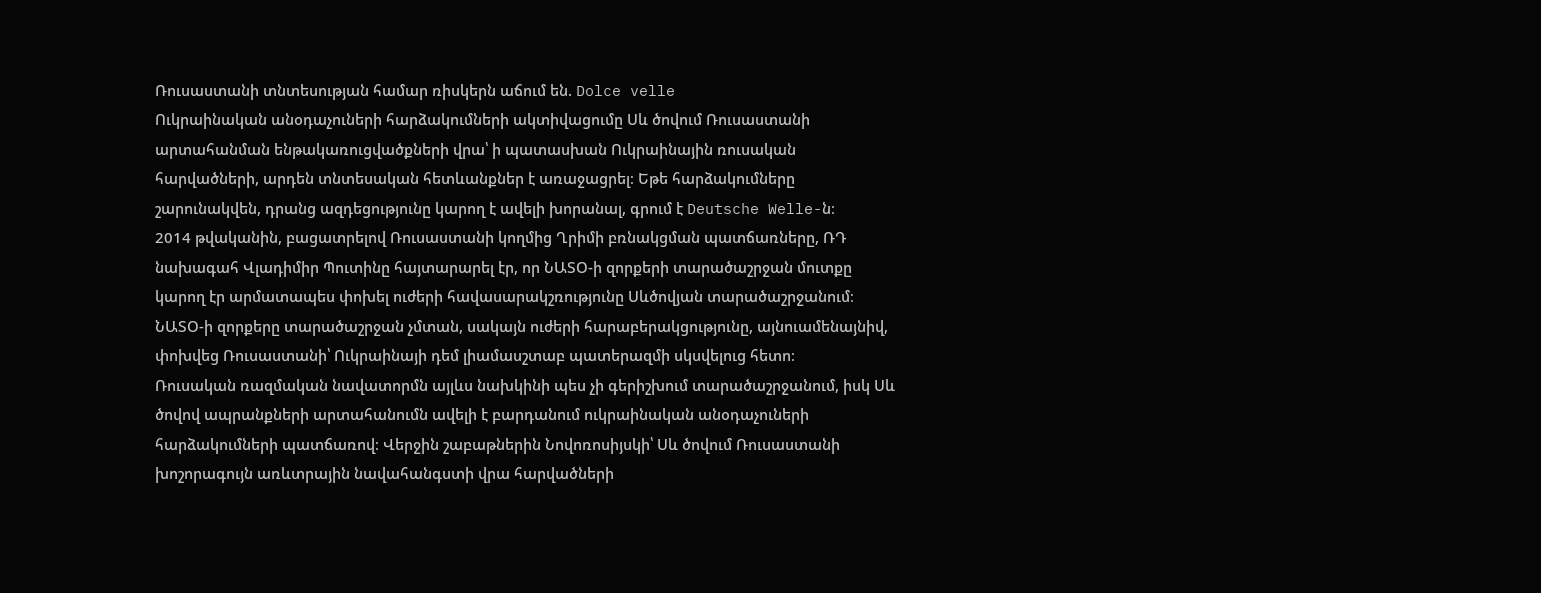Ռուսաստանի տնտեսության համար ռիսկերն աճում են. Dolce velle
Ուկրաինական անօդաչուների հարձակումների ակտիվացումը Սև ծովում Ռուսաստանի արտահանման ենթակառուցվածքների վրա՝ ի պատասխան Ուկրաինային ռուսական հարվածների, արդեն տնտեսական հետևանքներ է առաջացրել։ Եթե հարձակումները շարունակվեն, դրանց ազդեցությունը կարող է ավելի խորանալ, գրում է Deutsche Welle-ն։
2014 թվականին, բացատրելով Ռուսաստանի կողմից Ղրիմի բռնակցման պատճառները, ՌԴ նախագահ Վլադիմիր Պուտինը հայտարարել էր, որ ՆԱՏՕ-ի զորքերի տարածաշրջան մուտքը կարող էր արմատապես փոխել ուժերի հավասարակշռությունը Սևծովյան տարածաշրջանում։ ՆԱՏՕ-ի զորքերը տարածաշրջան չմտան, սակայն ուժերի հարաբերակցությունը, այնուամենայնիվ, փոխվեց Ռուսաստանի՝ Ուկրաինայի դեմ լիամասշտաբ պատերազմի սկսվելուց հետո։
Ռուսական ռազմական նավատորմն այլևս նախկինի պես չի գերիշխում տարածաշրջանում, իսկ Սև ծովով ապրանքների արտահանումն ավելի է բարդանում ուկրաինական անօդաչուների հարձակումների պատճառով։ Վերջին շաբաթներին Նովոռոսիյսկի՝ Սև ծովում Ռուսաստանի խոշորագույն առևտրային նավահանգստի վրա հարվածների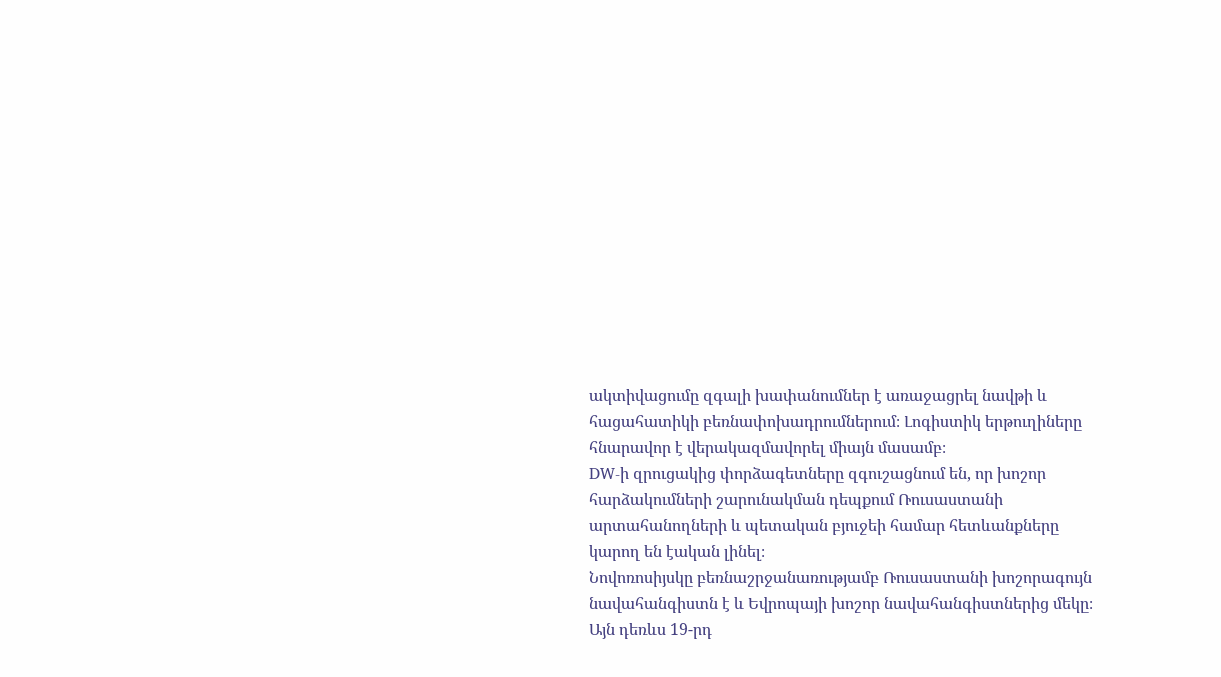ակտիվացումը զգալի խափանումներ է առաջացրել նավթի և հացահատիկի բեռնափոխադրումներում։ Լոգիստիկ երթուղիները հնարավոր է վերակազմավորել միայն մասամբ։
DW-ի զրուցակից փորձագետները զգուշացնում են, որ խոշոր հարձակումների շարունակման դեպքում Ռուսաստանի արտահանողների և պետական բյուջեի համար հետևանքները կարող են էական լինել։
Նովոռոսիյսկը բեռնաշրջանառությամբ Ռուսաստանի խոշորագույն նավահանգիստն է և Եվրոպայի խոշոր նավահանգիստներից մեկը։ Այն դեռևս 19-րդ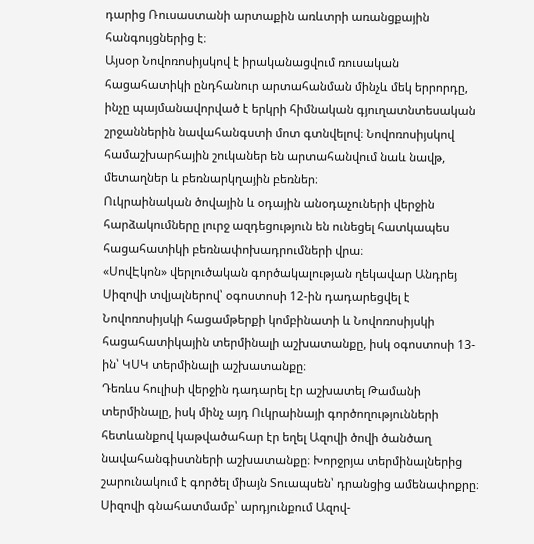դարից Ռուսաստանի արտաքին առևտրի առանցքային հանգույցներից է։
Այսօր Նովոռոսիյսկով է իրականացվում ռուսական հացահատիկի ընդհանուր արտահանման մինչև մեկ երրորդը, ինչը պայմանավորված է երկրի հիմնական գյուղատնտեսական շրջաններին նավահանգստի մոտ գտնվելով։ Նովոռոսիյսկով համաշխարհային շուկաներ են արտահանվում նաև նավթ, մետաղներ և բեռնարկղային բեռներ։
Ուկրաինական ծովային և օդային անօդաչուների վերջին հարձակումները լուրջ ազդեցություն են ունեցել հատկապես հացահատիկի բեռնափոխադրումների վրա։
«ՍովԷկոն» վերլուծական գործակալության ղեկավար Անդրեյ Սիզովի տվյալներով՝ օգոստոսի 12-ին դադարեցվել է Նովոռոսիյսկի հացամթերքի կոմբինատի և Նովոռոսիյսկի հացահատիկային տերմինալի աշխատանքը, իսկ օգոստոսի 13-ին՝ ԿՍԿ տերմինալի աշխատանքը։
Դեռևս հուլիսի վերջին դադարել էր աշխատել Թամանի տերմինալը, իսկ մինչ այդ Ուկրաինայի գործողությունների հետևանքով կաթվածահար էր եղել Ազովի ծովի ծանծաղ նավահանգիստների աշխատանքը։ Խորջրյա տերմինալներից շարունակում է գործել միայն Տուապսեն՝ դրանցից ամենափոքրը։
Սիզովի գնահատմամբ՝ արդյունքում Ազով-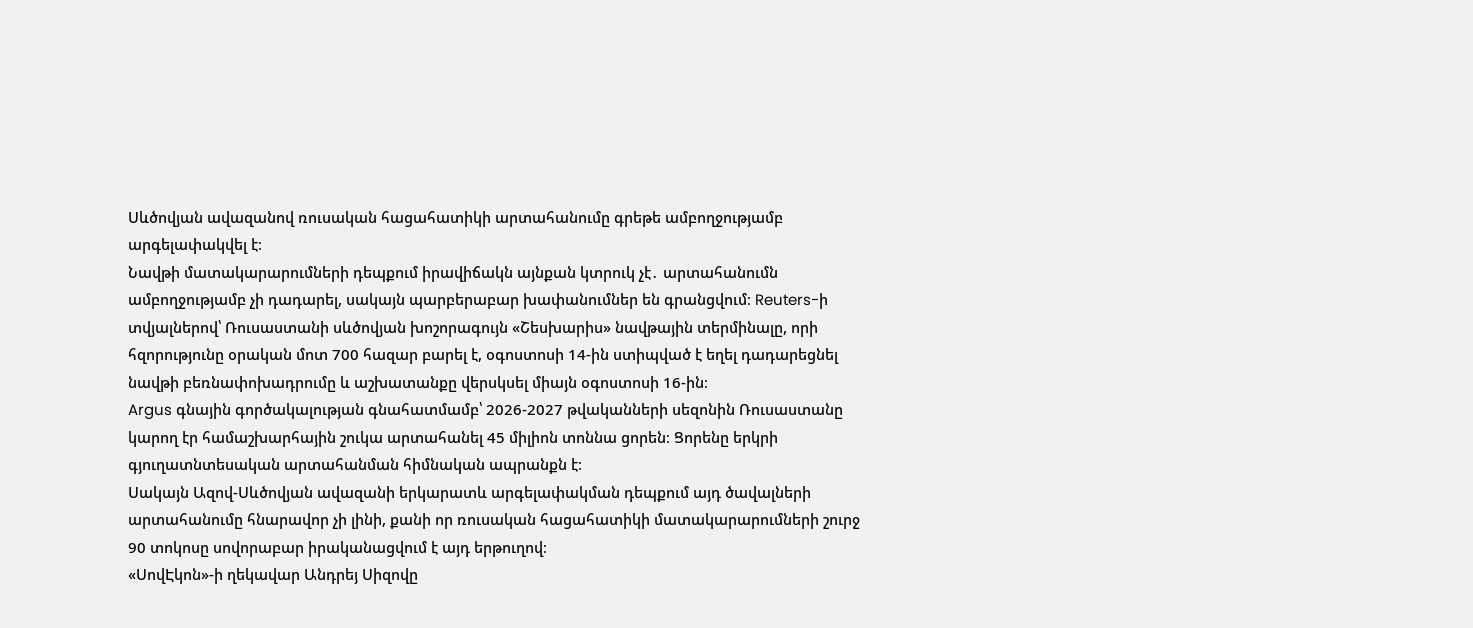Սևծովյան ավազանով ռուսական հացահատիկի արտահանումը գրեթե ամբողջությամբ արգելափակվել է։
Նավթի մատակարարումների դեպքում իրավիճակն այնքան կտրուկ չէ․ արտահանումն ամբողջությամբ չի դադարել, սակայն պարբերաբար խափանումներ են գրանցվում։ Reuters-ի տվյալներով՝ Ռուսաստանի սևծովյան խոշորագույն «Շեսխարիս» նավթային տերմինալը, որի հզորությունը օրական մոտ 700 հազար բարել է, օգոստոսի 14-ին ստիպված է եղել դադարեցնել նավթի բեռնափոխադրումը և աշխատանքը վերսկսել միայն օգոստոսի 16-ին։
Argus գնային գործակալության գնահատմամբ՝ 2026-2027 թվականների սեզոնին Ռուսաստանը կարող էր համաշխարհային շուկա արտահանել 45 միլիոն տոննա ցորեն։ Ցորենը երկրի գյուղատնտեսական արտահանման հիմնական ապրանքն է։
Սակայն Ազով-Սևծովյան ավազանի երկարատև արգելափակման դեպքում այդ ծավալների արտահանումը հնարավոր չի լինի, քանի որ ռուսական հացահատիկի մատակարարումների շուրջ 90 տոկոսը սովորաբար իրականացվում է այդ երթուղով։
«ՍովԷկոն»-ի ղեկավար Անդրեյ Սիզովը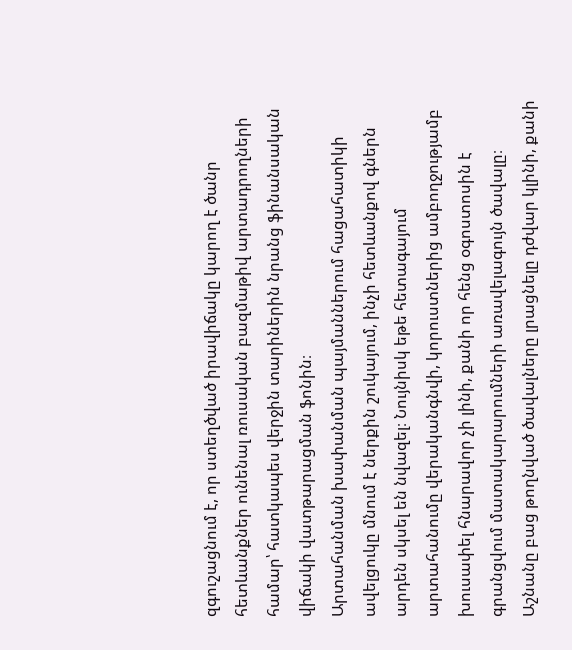զգուշացնում է, որ ստեղծված իրավիճակը կարող է ծանր հետևանքներ ունենալ ռուսական բազմաթիվ արտադրողների համար՝ հատկապես վերջին տարիներին նրանց ֆինանսական վիճակի վատթարացման ֆոնին։
Արտահանման խափանման պայմաններում հացահատիկի ավելցուկը մնում է ներքին շուկայում, ինչի հետևանքով գներն արդեն սկսել են նվազել։ Նույնիսկ եթե հետագայում արտահանումը վերականգնվի, կորուստներից ամբողջությամբ խուսափել հնարավոր չի լինի, քանի որ հենց օգոստոսին է գրանցվում մատակարարումների առավելագույն ծավալը։ Աշնանը բաց թողնված ծավալները լրացնելը դժվար կլինի, քանի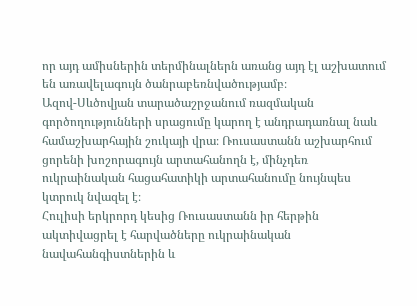որ այդ ամիսներին տերմինալներն առանց այդ էլ աշխատում են առավելագույն ծանրաբեռնվածությամբ։
Ազով-Սևծովյան տարածաշրջանում ռազմական գործողությունների սրացումը կարող է անդրադառնալ նաև համաշխարհային շուկայի վրա։ Ռուսաստանն աշխարհում ցորենի խոշորագույն արտահանողն է, մինչդեռ ուկրաինական հացահատիկի արտահանումը նույնպես կտրուկ նվազել է։
Հուլիսի երկրորդ կեսից Ռուսաստանն իր հերթին ակտիվացրել է հարվածները ուկրաինական նավահանգիստներին և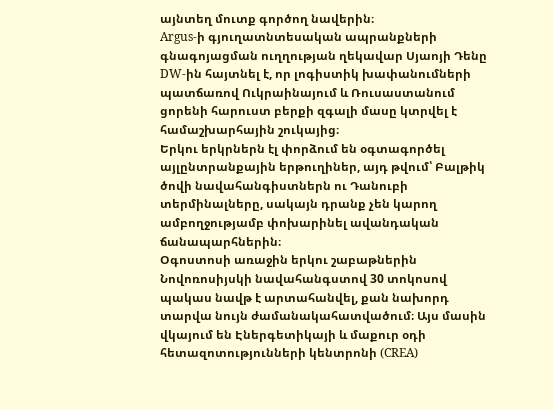այնտեղ մուտք գործող նավերին։
Argus-ի գյուղատնտեսական ապրանքների գնագոյացման ուղղության ղեկավար Սյաոյի Դենը DW-ին հայտնել է, որ լոգիստիկ խափանումների պատճառով Ուկրաինայում և Ռուսաստանում ցորենի հարուստ բերքի զգալի մասը կտրվել է համաշխարհային շուկայից։
Երկու երկրներն էլ փորձում են օգտագործել այլընտրանքային երթուղիներ, այդ թվում՝ Բալթիկ ծովի նավահանգիստներն ու Դանուբի տերմինալները, սակայն դրանք չեն կարող ամբողջությամբ փոխարինել ավանդական ճանապարհներին։
Օգոստոսի առաջին երկու շաբաթներին Նովոռոսիյսկի նավահանգստով 30 տոկոսով պակաս նավթ է արտահանվել, քան նախորդ տարվա նույն ժամանակահատվածում։ Այս մասին վկայում են Էներգետիկայի և մաքուր օդի հետազոտությունների կենտրոնի (CREA)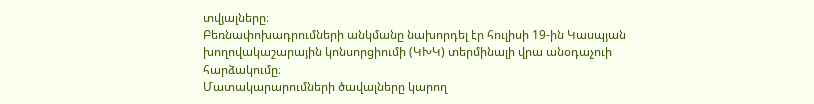տվյալները։
Բեռնափոխադրումների անկմանը նախորդել էր հուլիսի 19-ին Կասպյան խողովակաշարային կոնսորցիումի (ԿԽԿ) տերմինալի վրա անօդաչուի հարձակումը։
Մատակարարումների ծավալները կարող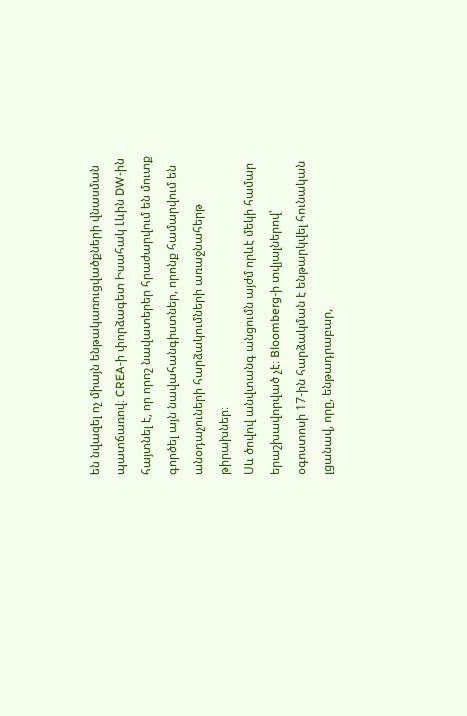են նվազել ոչ միայն ենթակառուցվածքների վնասման պատճառով։ CREA-ի փորձագետ Իսահակ Լևին DW-ին հայտնել է, որ որոշ նավատերեր հրաժարվում են մուտք գործել այն նավահանգիստներ, որոնք համարվում են անօդաչուների հարձակումների առաջնահերթ թիրախներ։
Սև ծովով անվտանգ անցումն այժմ որևէ մեկի համար երաշխավորված չէ։ Bloomberg-ի տվյալներով՝ օգոստոսի 17-ին հարձակման է ենթարկվել հունական լցանավ, որը, ենթադրաբար,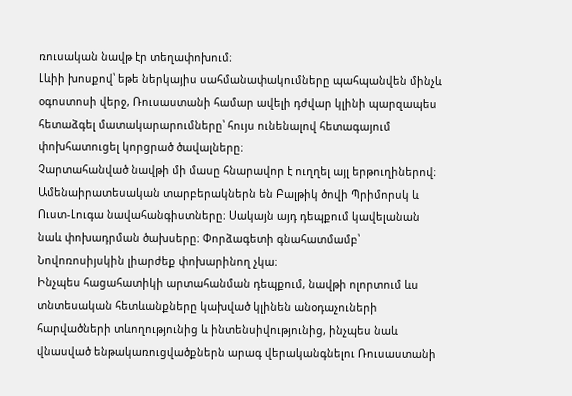ռուսական նավթ էր տեղափոխում։
Լևիի խոսքով՝ եթե ներկայիս սահմանափակումները պահպանվեն մինչև օգոստոսի վերջ, Ռուսաստանի համար ավելի դժվար կլինի պարզապես հետաձգել մատակարարումները՝ հույս ունենալով հետագայում փոխհատուցել կորցրած ծավալները։
Չարտահանված նավթի մի մասը հնարավոր է ուղղել այլ երթուղիներով։ Ամենաիրատեսական տարբերակներն են Բալթիկ ծովի Պրիմորսկ և Ուստ-Լուգա նավահանգիստները։ Սակայն այդ դեպքում կավելանան նաև փոխադրման ծախսերը։ Փորձագետի գնահատմամբ՝ Նովոռոսիյսկին լիարժեք փոխարինող չկա։
Ինչպես հացահատիկի արտահանման դեպքում, նավթի ոլորտում ևս տնտեսական հետևանքները կախված կլինեն անօդաչուների հարվածների տևողությունից և ինտենսիվությունից, ինչպես նաև վնասված ենթակառուցվածքներն արագ վերականգնելու Ռուսաստանի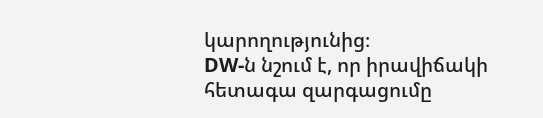կարողությունից։
DW-ն նշում է, որ իրավիճակի հետագա զարգացումը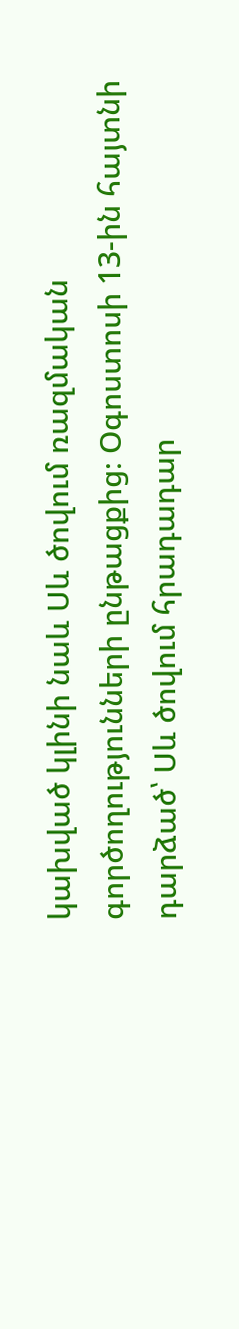կախված կլինի նաև Սև ծովում ռազմական գործողությունների ընթացքից։ Օգոստոսի 13-ին հայտնի դարձած՝ Սև ծովում հրադադար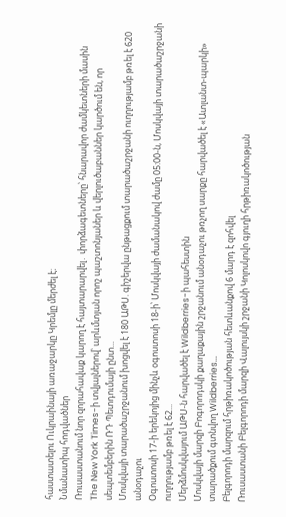հաստատելու Ուկրաինայի առաջարկը Կրեմլը մերժել է։
Նմանատիպ հոդվածներ
Ռուսաստանում նոր զորահավաք կարող է հայտարարվել․ փորձագետները՝ հնարավոր ժամկետների մասին
The New York Times-ի տվյալներով՝ արևմտյան որոշ պաշտոնյաներ և վերլուծաբաններ կարծում են, որ սեպտեմբերին ՌԴ Պետդումայի ընտ...
Մոսկվայի տարածաշրջանում խոցվել է 180 ԱԹՍ. գիշերվա ընթացքում տարածաշրջանի ուղղությամբ թռել է 620 անօդաչու
Օգոստոսի 17-ի երեկոյից մինչև օգոստոսի 18-ի՝ Մոսկվայի ժամանակով ժամը 05:00-ն, Մոսկվայի տարածաշրջանի ուղղությամբ թռել է 62...
Մերձմոսկվայում ԱԹՍ-ն հարվածել է Wildberries-ի պահեստին
Մոսկվայի մարզի Բոգորոդսկի քաղաքային շրջանում անօդաչու թռչող սարքը հարվածել է «Ատլանտ-պարկի» տարածքում գտնվող Wildberries...
Բելգորոդի մարզում հրթիռակոծության հետևանքով 6 մարդ է զոհվել
Ռուսաստանի Բելգորոդի մարզի Վալույսկի շրջանի Կոլոսկովո գյուղի հրթիռակոծության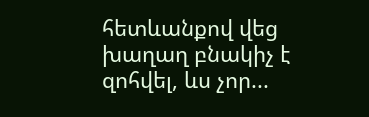հետևանքով վեց խաղաղ բնակիչ է զոհվել, ևս չոր...